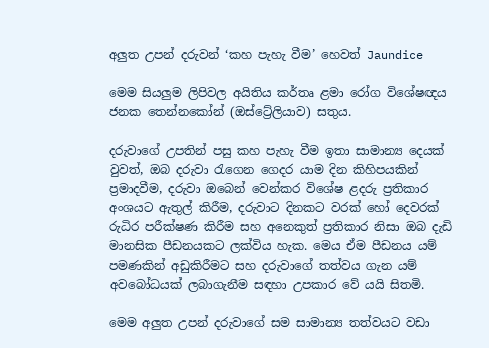අලුත උපන් දරුවන් ‘කහ පැහැ වීම’ හෙවත් Jaundice

මෙම සියලුම ලිපිවල අයිතිය කර්තෘ ළමා රෝග විශේෂඥය ජනක තෙන්නකෝන් (ඔස්ට්‍රේලියාව) සතුය.

දරුවාගේ උපතින් පසු කහ පැහැ වීම ඉතා සාමාන්‍ය දෙයක් වුවත්, ඔබ දරුවා රැගෙන ගෙදර යාම දින කිහිපයකින් ප්‍රමාදවීම, දරුවා ඔබෙන් වෙන්කර විශේෂ ළදරු ප්‍රතිකාර අංශයට ඇතුල් කිරීම, දරුවාට දිනකට වරක් හෝ දෙවරක් රුධිර පරීක්ෂණ කිරීම සහ අනෙකුත් ප්‍රතිකාර නිසා ඔබ දැඩි මානසික පීඩනයකට ලක්විය හැක. මෙය ඒම පීඩනය යම් පමණකින් අඩුකිරීමට සහ දරුවාගේ තත්වය ගැන යම් අවබෝධයක් ලබාගැනීම සඳහා උපකාර වේ යයි සිතමි.

මෙම අලුත උපන් දරුවාගේ සම සාමාන්‍ය තත්වයට වඩා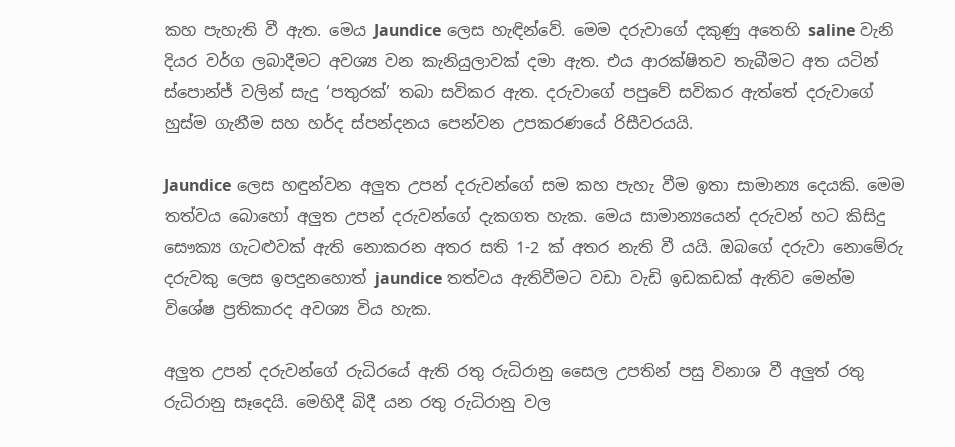කහ පැහැති වී ඇත. මෙය Jaundice ලෙස හැඳින්වේ. මෙම දරුවාගේ දකුණු අතෙහි saline වැනි දියර වර්ග ලබාදීමට අවශ්‍ය වන කැනියුලාවක් දමා ඇත. එය ආරක්ෂිතව තැබීමට අත යටින් ස්පොන්ජ් වලින් සැදු ‘පතුරක්‌’ තබා සවිකර ඇත. දරුවාගේ පපුවේ සවිකර ඇත්තේ දරුවාගේ හුස්ම ගැනීම සහ හර්ද ස්පන්දනය පෙන්වන උපකරණයේ රිසීවරයයි.

Jaundice ලෙස හඳුන්වන අලුත උපන් දරුවන්ගේ සම කහ පැහැ වීම ඉතා සාමාන්‍ය දෙයකි. මෙම තත්වය බොහෝ අලුත උපන් දරුවන්ගේ දැකගත හැක. මෙය සාමාන්‍යයෙන් දරුවන් හට කිසිදු සෞක්‍ය ගැටළුවක් ඇති නොකරන අතර සති 1-2 ක් අතර නැති වී යයි. ඔබගේ දරුවා නොමේරු දරුවකු ලෙස ඉපදුනහොත් jaundice තත්වය ඇතිවීමට වඩා වැඩි ඉඩකඩක් ඇතිව මෙන්ම විශේෂ ප්‍රතිකාරද අවශ්‍ය විය හැක.

අලුත උපන් දරුවන්ගේ රුධිරයේ ඇති රතු රුධිරානු සෛල උපතින් පසු විනාශ වී අලුත් රතු රුධිරානු සෑදෙයි. මෙහිදී බිදී යන රතු රුධිරානු වල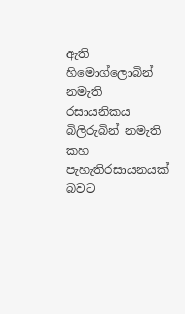ඇති හිමොග්ලොබින් නමැති රසායනිකය බිලිරුබින් නමැති කහ පැහැතිරසායනයක් බවට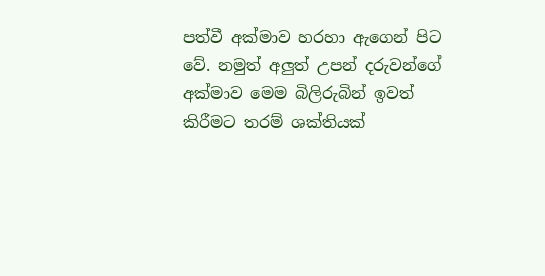පත්වී අක්මාව හරහා ඇගෙන් පිට වේ. නමුත් අලුත් උපන් දරුවන්ගේ අක්මාව මෙම බිලිරුබින් ඉවත් කිරීමට තරම් ශක්තියක්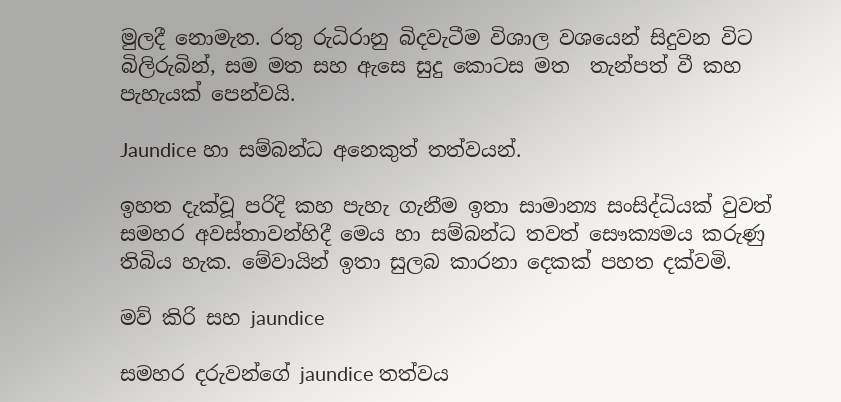මුලදී නොමැත. රතු රුධිරානු බිදවැටීම විශාල වශයෙන් සිදුවන විට බිලිරුබින්, සම මත සහ ඇසෙ සුදු කොටස මත  තැන්පත් වී කහ පැහැයක් පෙන්වයි.

Jaundice හා සම්බන්ධ අනෙකුත් තත්වයන්.

ඉහත දැක්වූ පරිදි කහ පැහැ ගැනීම ඉතා සාමාන්‍ය සංසිද්ධියක් වුවත් සමහර අවස්තාවන්හිදී මෙය හා සම්බන්ධ තවත් සෞක්‍යමය කරුණු තිබිය හැක. මේවායින් ඉතා සුලබ කාරනා දෙකක් පහත දක්වමි.

මව් කිරි සහ jaundice

සමහර දරුවන්ගේ jaundice තත්වය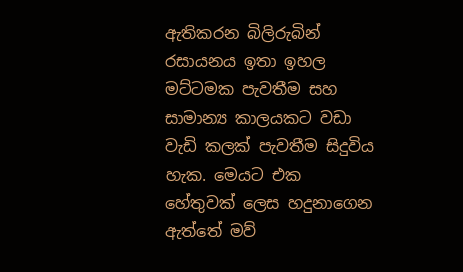ඇතිකරන බිලිරුබින් රසායනය ඉතා ඉහල මට්ටමක පැවතීම සහ සාමාන්‍ය කාලයකට වඩා වැඩි කලක් පැවතීම සිදුවිය හැක. මෙයට එක හේතුවක් ලෙස හදුනාගෙන ඇත්තේ මව්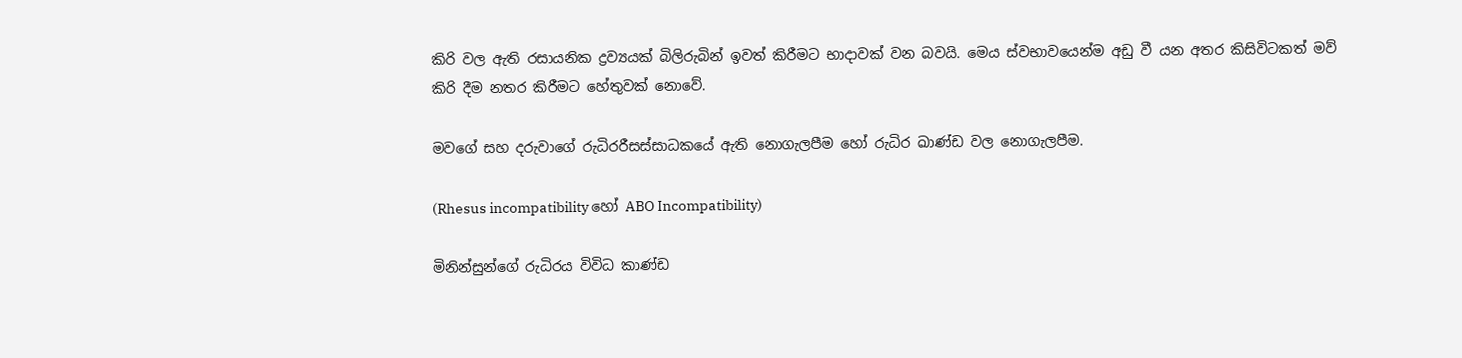කිරි වල ඇති රසායනික ද්‍රව්‍යයක් බිලිරුබින් ඉවත් කිරීමට භාදාවක් වන බවයි. මෙය ස්වභාවයෙන්ම අඩු වී යන අතර කිසිවිටකත් මව් කිරි දීම නතර කිරීමට හේතුවක් නොවේ.

මවගේ සහ දරුවාගේ රුධිරරීසස්සාධකයේ ඇති නොගැලපීම හෝ රුධිර ඛාණ්ඩ වල නොගැලපීම.

(Rhesus incompatibility හෝ ABO Incompatibility)

මිනින්සුන්ගේ රුධිරය විවිධ කාණ්ඩ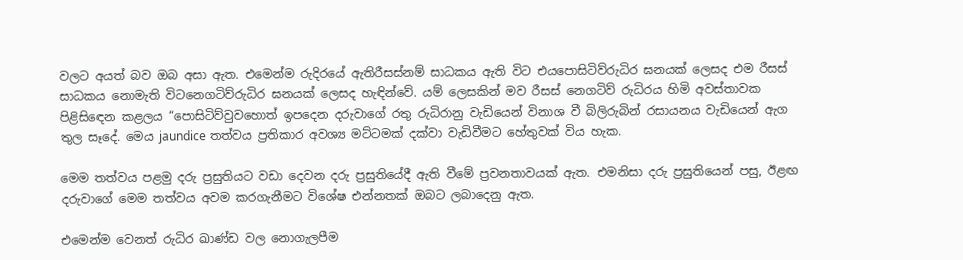වලට අයත් බව ඔබ අසා ඇත. එමෙන්ම රුදිරයේ ඇතිරීසස්නම් සාධකය ඇති විට එයපොසිටිව්රුධිර ඝනයක් ලෙසද එම රීසස් සාධකය නොමැති විටනෙගටිව්රුධිර ඝනයක් ලෙසද හැඳින්වේ. යම් ලෙසකින් මව රීසස් නෙගටිව් රුධිරය හිමි අවස්තාවක පිළිසිඳෙන කළලය “පොසිටිව්වුවහොත් ඉපදෙන දරුවාගේ රතු රුධිරානු වැඩියෙන් විනාශ වී බිලිරුබින් රසායනය වැඩියෙන් ඇග තුල සෑදේ. මෙය jaundice තත්වය ප්‍රතිකාර අවශ්‍ය මට්ටමක් දක්වා වැඩිවීමට හේතුවක් විය හැක.

මෙම තත්වය පළමු දරු ප්‍රසුතියට වඩා දෙවන දරු ප්‍රසුතියේදී ඇති වීමේ ප්‍රවනතාවයක් ඇත. එමනිසා දරු ප්‍රසුතියෙන් පසු, ඊළඟ දරුවාගේ මෙම තත්වය අවම කරගැනීමට විශේෂ එන්නතක් ඔබට ලබාදෙනු ඇත.

එමෙන්ම වෙනත් රුධිර ඛාණ්ඩ වල නොගැලපීම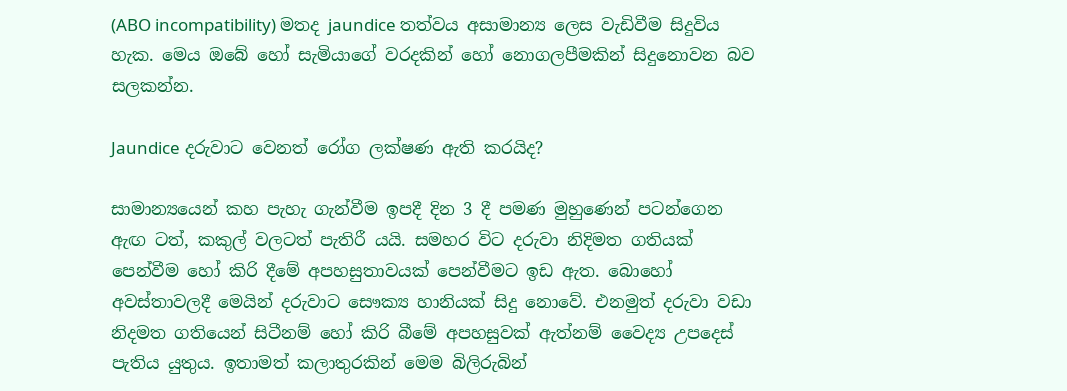(ABO incompatibility) මතද jaundice තත්වය අසාමාන්‍ය ලෙස වැඩිවීම සිදුවිය හැක. මෙය ඔබේ හෝ සැමියාගේ වරදකින් හෝ නොගලපීමකින් සිදුනොවන බව සලකන්න.

Jaundice දරුවාට වෙනත් රෝග ලක්ෂණ ඇති කරයිද?

සාමාන්‍යයෙන් කහ පැහැ ගැන්වීම ඉපදී දින 3 දී පමණ මුහුණෙන් පටන්ගෙන ඇඟ ටත්, කකුල් වලටත් පැතිරී යයි. සමහර විට දරුවා නිදිමත ගතියක් පෙන්වීම හෝ කිරි දීමේ අපහසුතාවයක් පෙන්වීමට ඉඩ ඇත. බොහෝ අවස්තාවලදී මෙයින් දරුවාට සෞක්‍ය හානියක් සිදු නොවේ. එනමුත් දරුවා වඩා නිදමත ගතියෙන් සිටීනම් හෝ කිරි බීමේ අපහසුවක් ඇත්නම් වෛද්‍ය උපදෙස් පැතිය යුතුය. ඉතාමත් කලාතුරකින් මෙම බිලිරුබින්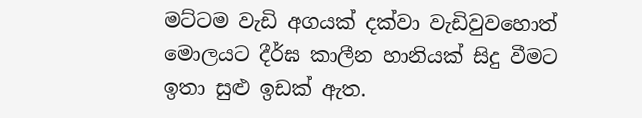මට්ටම වැඩි අගයක් දක්වා වැඩිවුවහොත් මොලයට දීර්ඝ කාලීන හානියක් සිදු වීමට ඉතා සුළු ඉඩක් ඇත.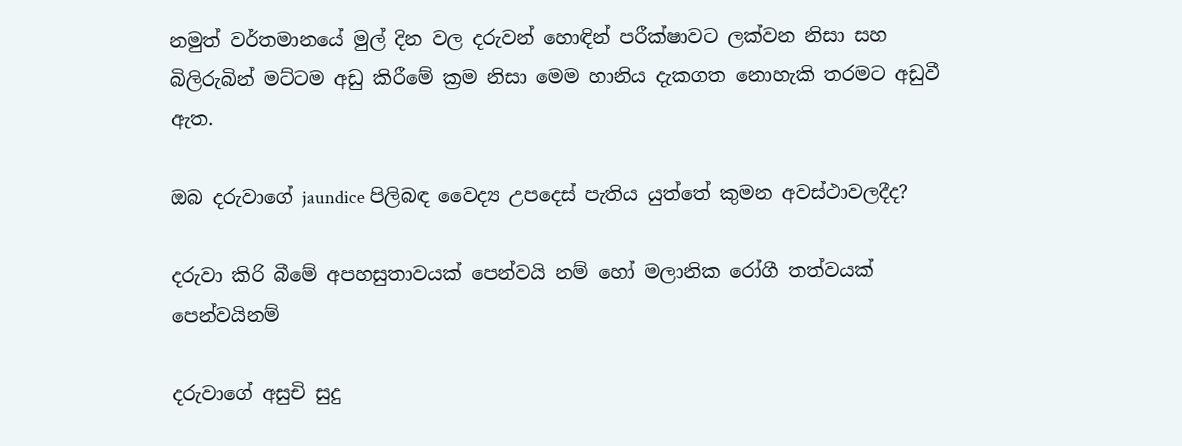නමුත් වර්තමානයේ මුල් දින වල දරුවන් හොඳින් පරීක්ෂාවට ලක්වන නිසා සහ බිලිරුබින් මට්ටම අඩු කිරීමේ ක්‍රම නිසා මෙම හානිය දැකගත නොහැකි තරමට අඩුවී ඇත.

ඔබ දරුවාගේ jaundice පිලිබඳ වෛද්‍ය උපදෙස් පැතිය යුත්තේ කුමන අවස්ථාවලදීද?

දරුවා කිරි බීමේ අපහසුතාවයක් පෙන්වයි නම් හෝ මලානික රෝගී තත්වයක් පෙන්වයිනම්

දරුවාගේ අසුචි සුදු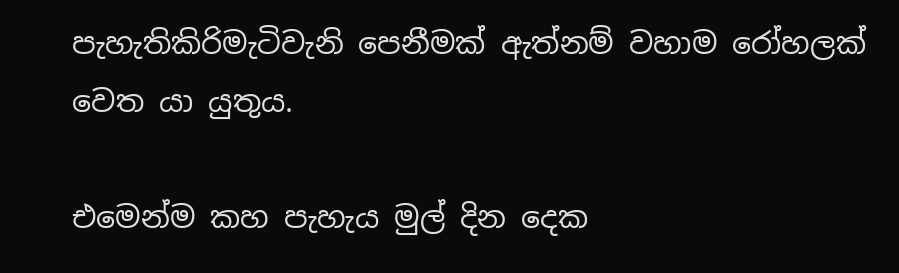පැහැතිකිරිමැටිවැනි පෙනීමක් ඇත්නම් වහාම රෝහලක් වෙත යා යුතුය.

එමෙන්ම කහ පැහැය මුල් දින දෙක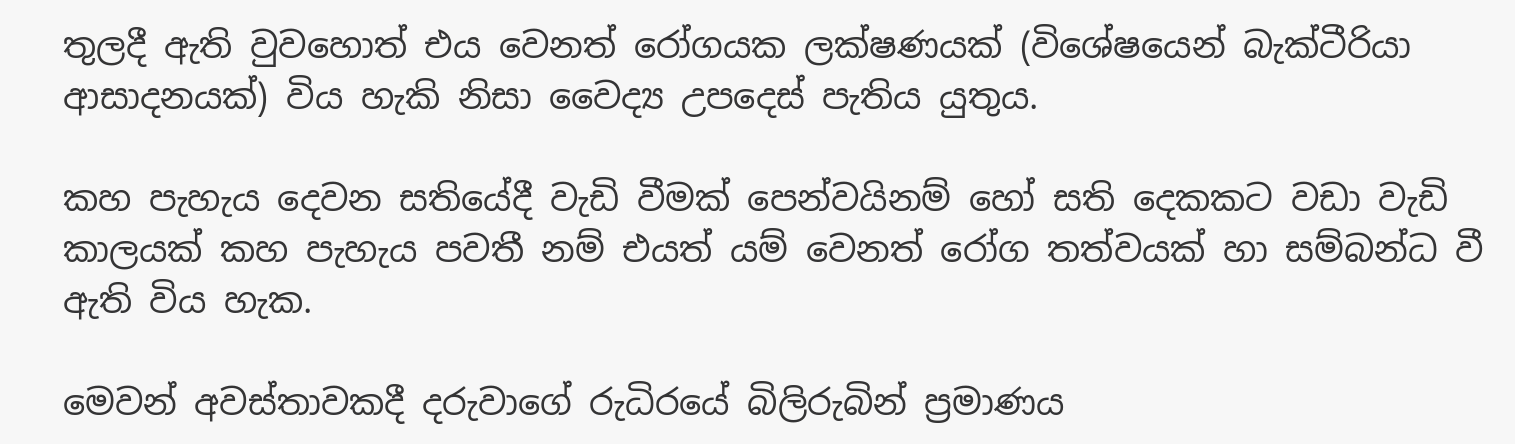තුලදී ඇති වුවහොත් එය වෙනත් රෝගයක ලක්ෂණයක් (විශේෂයෙන් බැක්ටීරියා ආසාදනයක්) විය හැකි නිසා වෛද්‍ය උපදෙස් පැතිය යුතුය.

කහ පැහැය දෙවන සතියේදී වැඩි වීමක් පෙන්වයිනම් හෝ සති දෙකකට වඩා වැඩි කාලයක් කහ පැහැය පවතී නම් එයත් යම් වෙනත් රෝග තත්වයක් හා සම්බන්ධ වී ඇති විය හැක.

මෙවන් අවස්තාවකදී දරුවාගේ රුධිරයේ බිලිරුබින් ප්‍රමාණය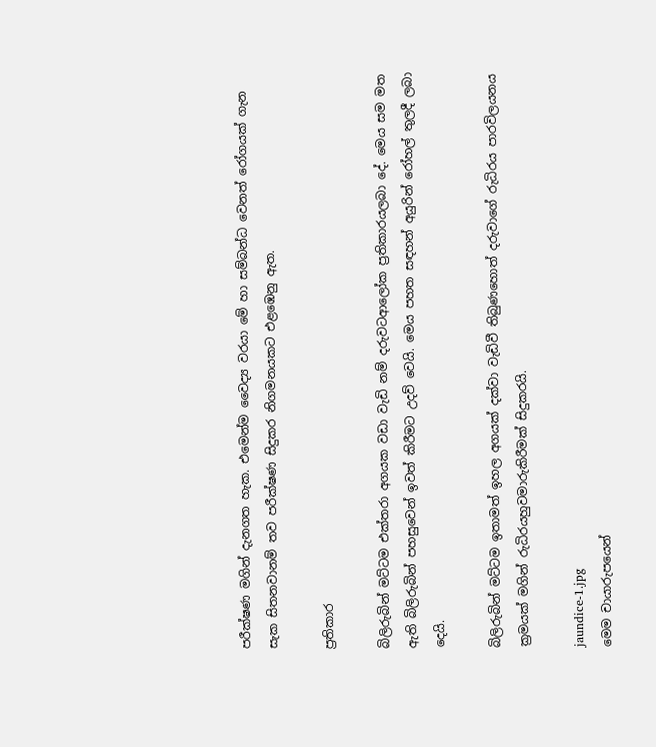පරීක්ෂණ මගින් දැනගත හැක. එමෙන්ම වෛද්‍ය වරයා මේ හා සම්බන්ධ වෙනත් රෝගයක් ගැන සැක සිතනවානම් තව පරීක්ෂණ සිදුකර නිගමනයකට එළඹෙනු ඇත.

ප්‍රතිකාර

බිලිරුබින් මට්ටම එක්තරා අගයක වඩා වැඩි නම් දරුවටආලෝක ප්‍රතිකාරයලබා දේ. මෙය සම මත ඇති බිලිරුබින් පහසුවෙන් ඉවත් කිරීමට උදව් වෙයි. මෙය පහත සඳහන් අයුරින් රෝහල් තුලදී ලබා දෙයි.

බිලිරුබින් මට්ටම ඉතාමත් ඉහල අගයක් දක්වා වැඩිවී තිබුණහොත් දරුවාගේ රුධිරය පාරවිලයනය ක්‍රමයක් මගින් රුධිරයහුවමාරුකිරීමක් සිදුකරයි.

jaundice-1.jpg
මෙම චායාරුපයෙන්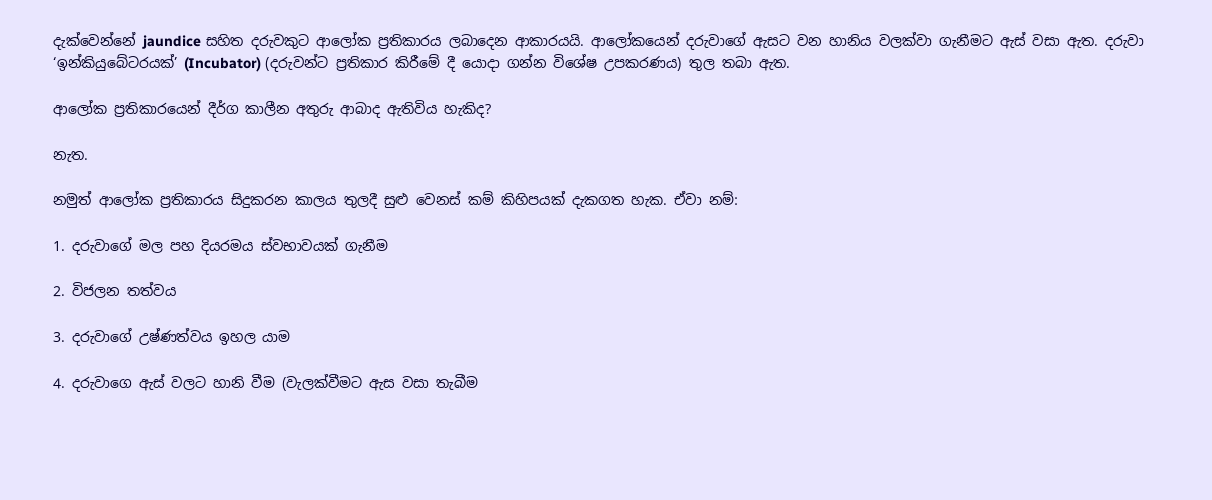දැක්වෙන්නේ jaundice සහිත දරුවකුට ආලෝක ප්‍රතිකාරය ලබාදෙන ආකාරයයි. ආලෝකයෙන් දරුවාගේ ඇසට වන හානිය වලක්වා ගැනීමට ඇස් වසා ඇත. දරුවා ‘ඉන්කියුබේටරයක්’ (Incubator) (දරුවන්ට ප්‍රතිකාර කිරීමේ දී යොදා ගන්න විශේෂ උපකරණය) තුල තබා ඇත.

ආලෝක ප්‍රතිකාරයෙන් දීර්ග කාලීන අතුරු ආබාද ඇතිවිය හැකිද?

නැත.

නමුත් ආලෝක ප්‍රතිකාරය සිදුකරන කාලය තුලදී සුළු වෙනස් කම් කිහිපයක් දැකගත හැක. ඒවා නම්:

1. දරුවාගේ මල පහ දියරමය ස්වභාවයක් ගැනීම

2. විජලන තත්වය

3. දරුවාගේ උෂ්ණත්වය ඉහල යාම

4. දරුවාගෙ ඇස් වලට හානි වීම (වැලක්වීමට ඇස වසා තැබීම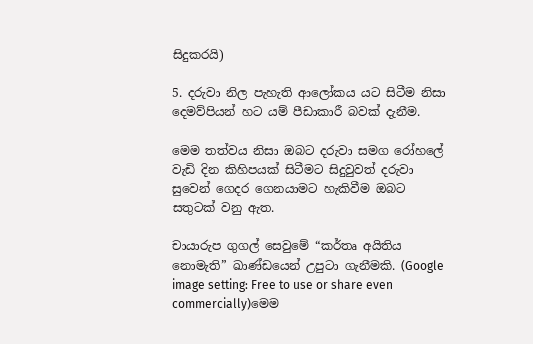සිදුකරයි)

5. දරුවා නිල පැහැති ආලෝකය යට සිටීම නිසා දෙමව්පියන් හට යම් පීඩාකාරී බවක් දැනීම.

මෙම තත්වය නිසා ඔබට දරුවා සමග රෝහලේ වැඩි දින කිහිපයක් සිටීමට සිදුවුවත් දරුවා සුවෙන් ගෙදර ගෙනයාමට හැකිවීම ඔබට සතුටක් වනු ඇත.

චායාරුප ගුගල් සෙවුමේ “කර්තෘ අයිතිය නොමැති” ඛාණ්ඩයෙන් උපුටා ගැනීමකි. (Google image setting: Free to use or share even commercially)මෙම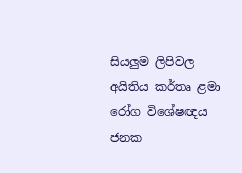සියලුම ලිපිවල අයිතිය කර්තෘ ළමා රෝග විශේෂඥය ජනක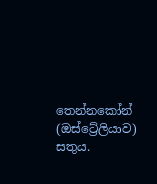තෙන්නකෝන් (ඔස්ට්‍රේලියාව) සතුය.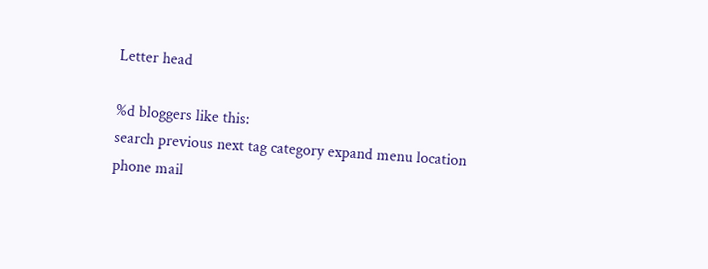Letter head

%d bloggers like this:
search previous next tag category expand menu location phone mail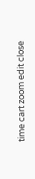time cart zoom edit close